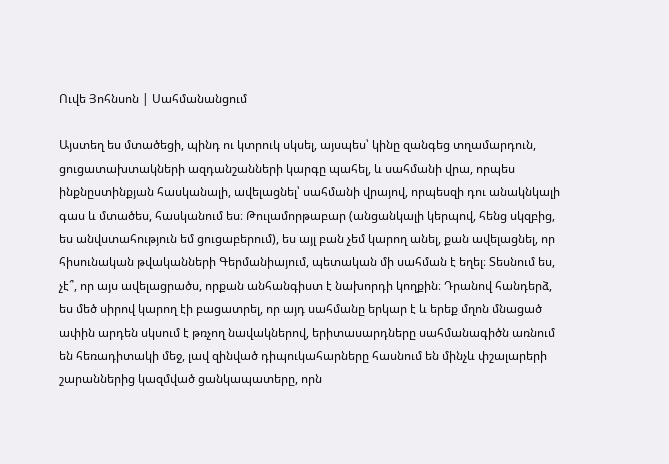Ուվե Յոհնսոն | Սահմանանցում

Այստեղ ես մտածեցի, պինդ ու կտրուկ սկսել, այսպես՝ կինը զանգեց տղամարդուն, ցուցատախտակների ազդանշանների կարգը պահել, և սահմանի վրա, որպես ինքնըստինքյան հասկանալի, ավելացնել՝ սահմանի վրայով, որպեսզի դու անակնկալի գաս և մտածես, հասկանում ես։ Թուլամորթաբար (անցանկալի կերպով, հենց սկզբից, ես անվստահություն եմ ցուցաբերում), ես այլ բան չեմ կարող անել, քան ավելացնել, որ հիսունական թվականների Գերմանիայում, պետական մի սահման է եղել։ Տեսնում ես, չէ՞, որ այս ավելացրածս, որքան անհանգիստ է նախորդի կողքին։ Դրանով հանդերձ, ես մեծ սիրով կարող էի բացատրել, որ այդ սահմանը երկար է և երեք մղոն մնացած ափին արդեն սկսում է թռչող նավակներով, երիտասարդները սահմանագիծն առնում են հեռադիտակի մեջ, լավ զինված դիպուկահարները հասնում են մինչև փշալարերի շարաններից կազմված ցանկապատերը, որն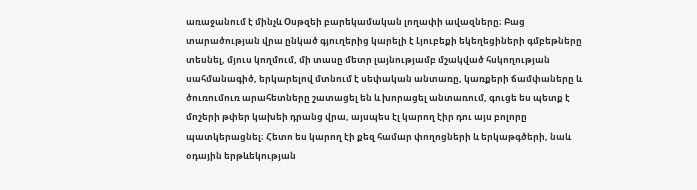առաջանում է մինչև Օսթզեի բարեկամական լողափի ավազները։ Բաց տարածության վրա ընկած գյուղերից կարելի է Լյուբեքի եկեղեցիների գմբեթները տեսնել, մյուս կողմում, մի տասը մետր լայնությամբ մշակված հսկողության սահմանագիծ, երկարելով մտնում է սեփական անտառը, կառքերի ճամփաները և ծուռումուռ արահետները շատացել են և խորացել անտառում, գուցե ես պետք է մոշերի թփեր կախեի դրանց վրա, այսպես էլ կարող էիր դու այս բոլորը պատկերացնել։ Հետո ես կարող էի քեզ համար փողոցների և երկաթգծերի, նաև օդային երթևեկության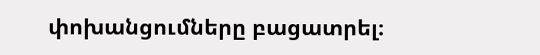փոխանցումները բացատրել։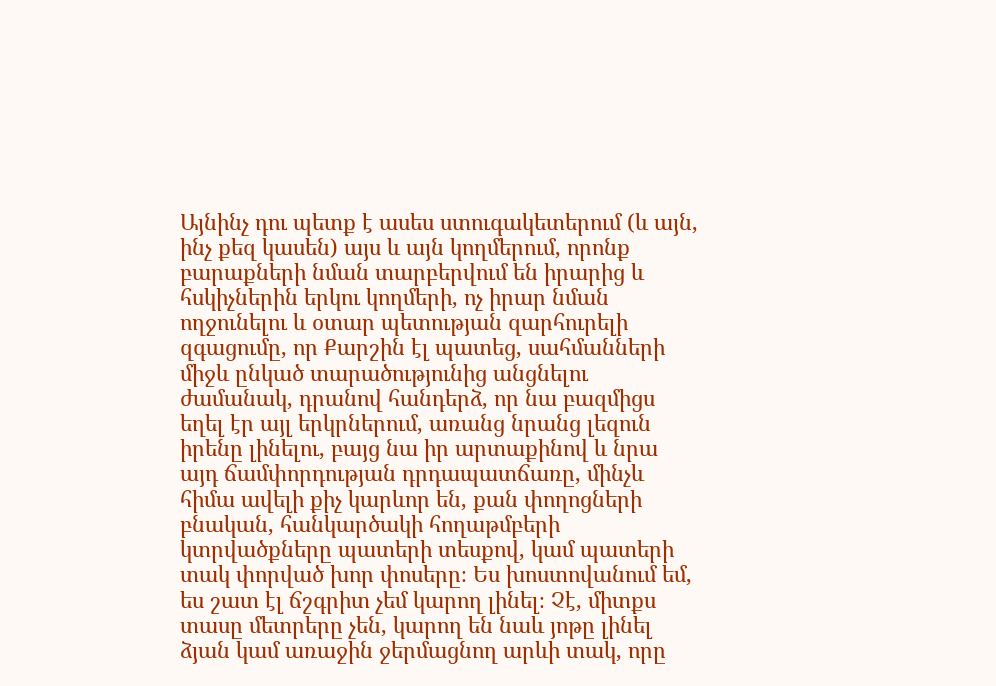Այնինչ դու պետք է ասես ստուգակետերում (և այն, ինչ քեզ կասեն) այս և այն կողմերում, որոնք բարաքների նման տարբերվում են իրարից և հսկիչներին երկու կողմերի, ոչ իրար նման ողջունելու և օտար պետության զարհուրելի զգացումը, որ Քարշին էլ պատեց, սահմանների միջև ընկած տարածությունից անցնելու ժամանակ, դրանով հանդերձ, որ նա բազմիցս եղել էր այլ երկրներում, առանց նրանց լեզուն իրենը լինելու, բայց նա իր արտաքինով և նրա այդ ճամփորդության դրդապատճառը, մինչև հիմա ավելի քիչ կարևոր են, քան փողոցների բնական, հանկարծակի հողաթմբերի կտրվածքները պատերի տեսքով, կամ պատերի տակ փորված խոր փոսերը։ Ես խոստովանում եմ, ես շատ էլ ճշգրիտ չեմ կարող լինել։ Չէ, միտքս տասը մետրերը չեն, կարող են նաև յոթը լինել ձյան կամ առաջին ջերմացնող արևի տակ, որը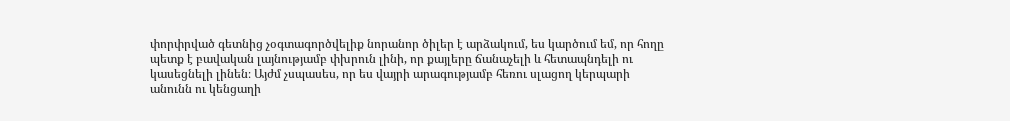փորփրված գետնից չօգտագործվելիք նորանոր ծիլեր է արձակում, ես կարծում եմ, որ հողը պետք է բավական լայնությամբ փխրուն լինի, որ քայլերը ճանաչելի և հետապնդելի ու կասեցնելի լինեն։ Այժմ չսպասես, որ ես վայրի արագությամբ հեռու սլացող կերպարի անունն ու կենցաղի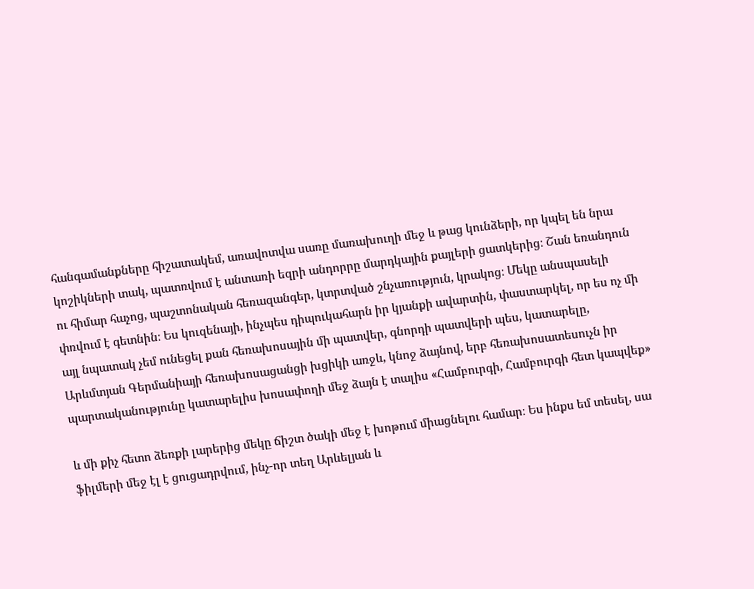հանգամանքները հիշատակեմ, առավոտվա սառը մառախուղի մեջ և թաց կունձերի, որ կպել են նրա կոշիկների տակ, պատռվում է անտառի եզրի անդորրը մարդկային քայլերի ցատկերից։ Շան եռանդուն ու հիմար հաչոց, պաշտոնական հեռազանգեր, կտրտված շնչառություն, կրակոց։ Մեկը անսպասելի փռվում է գետնին։ Ես կուզենայի, ինչպես դիպուկահարն իր կյանքի ավարտին, փաստարկել, որ ես ոչ մի այլ նպատակ չեմ ունեցել քան հեռախոսային մի պատվեր, գնորդի պատվերի պես, կատարելը, Արևմտյան Գերմանիայի հեռախոսացանցի խցիկի առջև, կնոջ ձայնով, երբ հեռախոսատեսուչն իր պարտականությունը կատարելիս խոսափողի մեջ ձայն է տալիս «Համբուրգի, Համբուրգի հետ կապվեք»

և մի քիչ հետո ձեռքի լարերից մեկը ճիշտ ծակի մեջ է խոթում միացնելու համար։ Ես ինքս եմ տեսել, սա ֆիլմերի մեջ էլ է ցուցադրվում, ինչ-որ տեղ Արևելյան և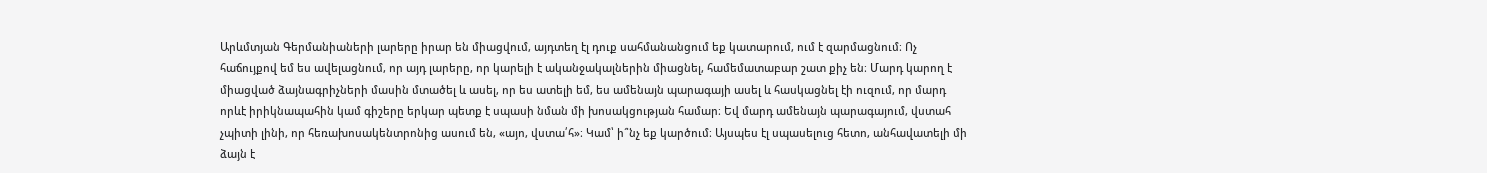Արևմտյան Գերմանիաների լարերը իրար են միացվում, այդտեղ էլ դուք սահմանանցում եք կատարում, ում է զարմացնում։ Ոչ հաճույքով եմ ես ավելացնում, որ այդ լարերը, որ կարելի է ականջակալներին միացնել, համեմատաբար շատ քիչ են։ Մարդ կարող է միացված ձայնագրիչների մասին մտածել և ասել, որ ես ատելի եմ, ես ամենայն պարագայի ասել և հասկացնել էի ուզում, որ մարդ որևէ իրիկնապահին կամ գիշերը երկար պետք է սպասի նման մի խոսակցության համար։ Եվ մարդ ամենայն պարագայում, վստահ չպիտի լինի, որ հեռախոսակենտրոնից ասում են, «այո, վստա՛հ»։ Կամ՝ ի՞նչ եք կարծում։ Այսպես էլ սպասելուց հետո, անհավատելի մի ձայն է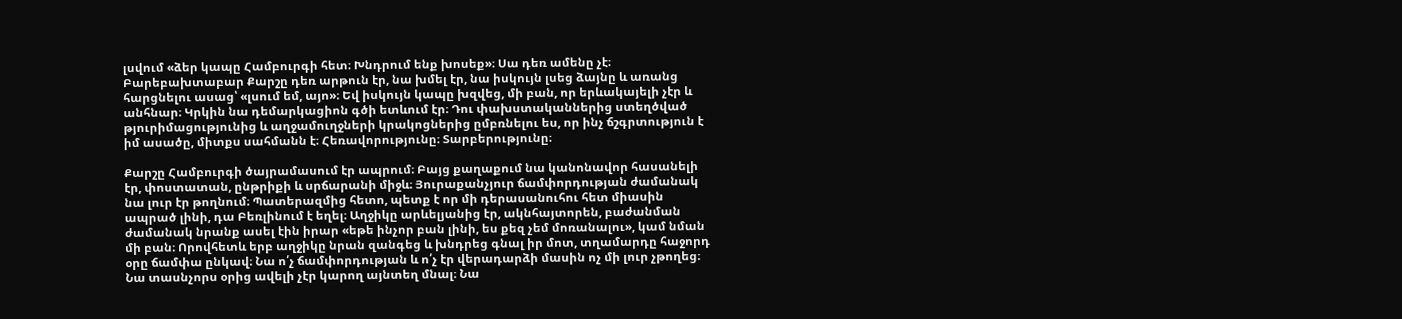լսվում «ձեր կապը Համբուրգի հետ։ Խնդրում ենք խոսեք»։ Սա դեռ ամենը չէ։ Բարեբախտաբար Քարշը դեռ արթուն էր, նա խմել էր, նա իսկույն լսեց ձայնը և առանց հարցնելու ասաց՝ «լսում եմ, այո»։ Եվ իսկույն կապը խզվեց, մի բան, որ երևակայելի չէր և անհնար։ Կրկին նա դեմարկացիոն գծի ետևում էր։ Դու փախստականներից ստեղծված թյուրիմացությունից և աղջամուղջների կրակոցներից ըմբռնելու ես, որ ինչ ճշգրտություն է իմ ասածը, միտքս սահմանն է։ Հեռավորությունը։ Տարբերությունը։

Քարշը Համբուրգի ծայրամասում էր ապրում։ Բայց քաղաքում նա կանոնավոր հասանելի էր, փոստատան, ընթրիքի և սրճարանի միջև։ Յուրաքանչյուր ճամփորդության ժամանակ նա լուր էր թողնում։ Պատերազմից հետո, պետք է որ մի դերասանուհու հետ միասին ապրած լինի, դա Բեռլինում է եղել։ Աղջիկը արևելյանից էր, ակնհայտորեն, բաժանման ժամանակ նրանք ասել էին իրար «եթե ինչոր բան լինի, ես քեզ չեմ մոռանալու», կամ նման մի բան։ Որովհետև երբ աղջիկը նրան զանգեց և խնդրեց գնալ իր մոտ, տղամարդը հաջորդ օրը ճամփա ընկավ։ Նա ո՛չ ճամփորդության և ո՛չ էր վերադարձի մասին ոչ մի լուր չթողեց։ Նա տասնչորս օրից ավելի չէր կարող այնտեղ մնալ։ Նա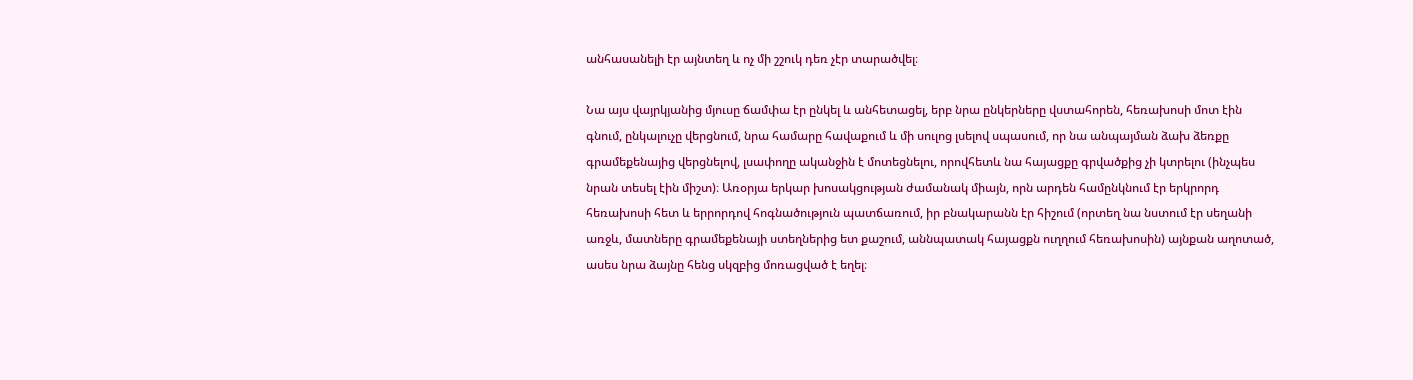անհասանելի էր այնտեղ և ոչ մի շշուկ դեռ չէր տարածվել։

Նա այս վայրկյանից մյուսը ճամփա էր ընկել և անհետացել, երբ նրա ընկերները վստահորեն, հեռախոսի մոտ էին գնում, ընկալուչը վերցնում, նրա համարը հավաքում և մի սուլոց լսելով սպասում, որ նա անպայման ձախ ձեռքը գրամեքենայից վերցնելով, լսափողը ականջին է մոտեցնելու, որովհետև նա հայացքը գրվածքից չի կտրելու (ինչպես նրան տեսել էին միշտ)։ Առօրյա երկար խոսակցության ժամանակ միայն, որն արդեն համընկնում էր երկրորդ հեռախոսի հետ և երրորդով հոգնածություն պատճառում, իր բնակարանն էր հիշում (որտեղ նա նստում էր սեղանի առջև, մատները գրամեքենայի ստեղներից ետ քաշում, աննպատակ հայացքն ուղղում հեռախոսին) այնքան աղոտած, ասես նրա ձայնը հենց սկզբից մոռացված է եղել։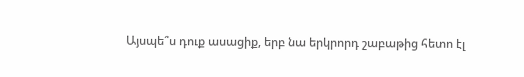Այսպե՞ս դուք ասացիք, երբ նա երկրորդ շաբաթից հետո էլ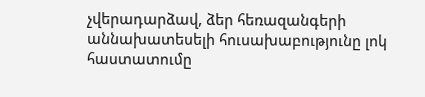չվերադարձավ, ձեր հեռազանգերի աննախատեսելի հուսախաբությունը լոկ հաստատումը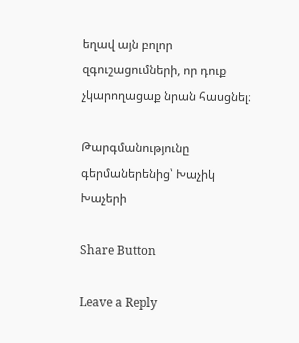եղավ այն բոլոր զգուշացումների, որ դուք չկարողացաք նրան հասցնել։

Թարգմանությունը գերմաներենից՝ Խաչիկ Խաչերի

Share Button

Leave a Reply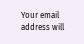Your email address will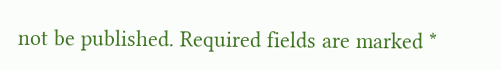not be published. Required fields are marked *